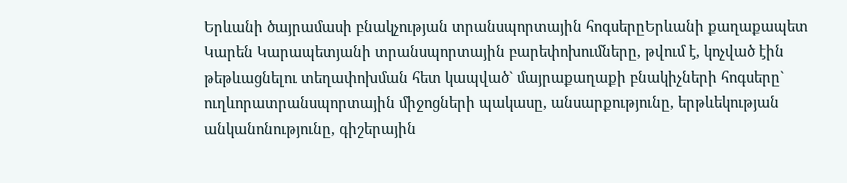Երևանի ծայրամասի բնակչության տրանսպորտային հոգսերըԵրևանի քաղաքապետ Կարեն Կարապետյանի տրանսպորտային բարեփոխումները, թվում է, կոչված էին թեթևացնելու տեղափոխման հետ կապված` մայրաքաղաքի բնակիչների հոգսերը` ուղևորատրանսպորտային միջոցների պակասը, անսարքությունը, երթևեկության անկանոնությունը, գիշերային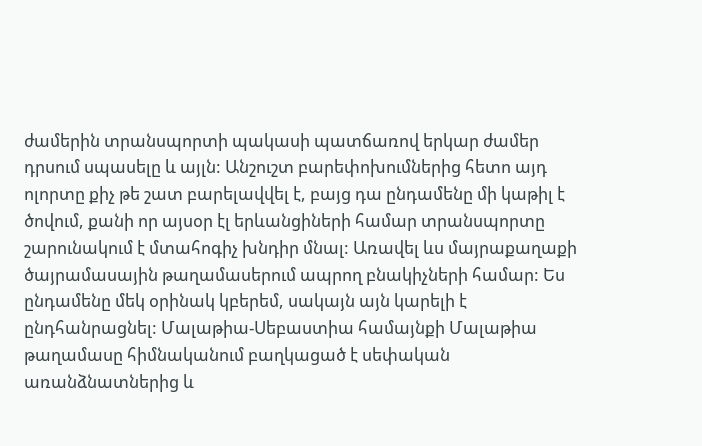ժամերին տրանսպորտի պակասի պատճառով երկար ժամեր դրսում սպասելը և այլն: Անշուշտ բարեփոխումներից հետո այդ ոլորտը քիչ թե շատ բարելավվել է, բայց դա ընդամենը մի կաթիլ է ծովում, քանի որ այսօր էլ երևանցիների համար տրանսպորտը շարունակում է մտահոգիչ խնդիր մնալ: Առավել ևս մայրաքաղաքի ծայրամասային թաղամասերում ապրող բնակիչների համար: Ես ընդամենը մեկ օրինակ կբերեմ, սակայն այն կարելի է ընդհանրացնել: Մալաթիա-Սեբաստիա համայնքի Մալաթիա թաղամասը հիմնականում բաղկացած է սեփական առանձնատներից և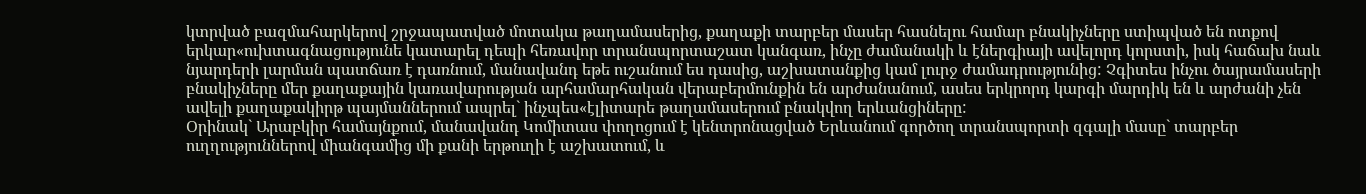կտրված բազմահարկերով շրջապատված մոտակա թաղամասերից, քաղաքի տարբեր մասեր հասնելու համար բնակիչները ստիպված են ոտքով երկար«ուխտագնացությունե կատարել դեպի հեռավոր տրանսպորտաշատ կանգառ, ինչը ժամանակի և էներգիայի ավելորդ կորստի, իսկ հաճախ նաև նյարդերի լարման պատճառ է դառնում, մանավանդ եթե ուշանում ես դասից, աշխատանքից կամ լուրջ ժամադրությունից: Չգիտես ինչու ծայրամասերի բնակիչները մեր քաղաքային կառավարության արհամարհական վերաբերմունքին են արժանանում, ասես երկրորդ կարգի մարդիկ են և արժանի չեն ավելի քաղաքակիրթ պայմաններում ապրել` ինչպես«էլիտարե թաղամասերում բնակվող երևանցիները:
Օրինակ` Արաբկիր համայնքում, մանավանդ Կոմիտաս փողոցում է կենտրոնացված Երևանում գործող տրանսպորտի զգալի մասը` տարբեր ուղղություններով միանգամից մի քանի երթուղի է աշխատում, և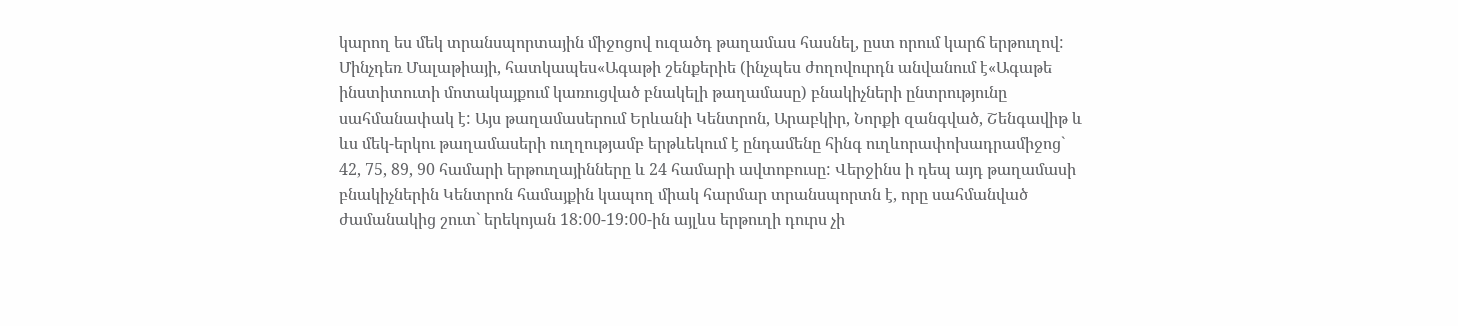կարող ես մեկ տրանսպորտային միջոցով ուզածդ թաղամաս հասնել, ըստ որում կարճ երթուղով: Մինչդեռ Մալաթիայի, հատկապես«Ագաթի շենքերիե (ինչպես ժողովուրդն անվանում է«Ագաթե ինստիտուտի մոտակայքում կառուցված բնակելի թաղամասը) բնակիչների ընտրությունը սահմանափակ է: Այս թաղամասերում Երևանի Կենտրոն, Արաբկիր, Նորքի զանգված, Շենգավիթ և ևս մեկ-երկու թաղամասերի ուղղությամբ երթևեկում է ընդամենը հինգ ուղևորափոխադրամիջոց` 42, 75, 89, 90 համարի երթուղայինները և 24 համարի ավտոբուսը: Վերջինս ի դեպ այդ թաղամասի բնակիչներին Կենտրոն համայքին կապող միակ հարմար տրանսպորտն է, որը սահմանված ժամանակից շուտ` երեկոյան 18:00-19:00-ին այլևս երթուղի դուրս չի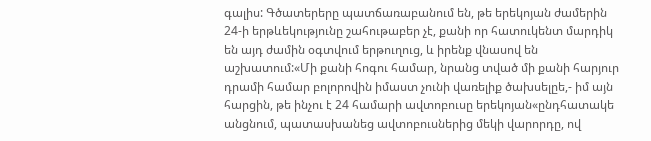գալիս: Գծատերերը պատճառաբանում են, թե երեկոյան ժամերին 24-ի երթևեկությունը շահութաբեր չէ, քանի որ հատուկենտ մարդիկ են այդ ժամին օգտվում երթուղուց, և իրենք վնասով են աշխատում:«Մի քանի հոգու համար, նրանց տված մի քանի հարյուր դրամի համար բոլորովին իմաստ չունի վառելիք ծախսելըե,- իմ այն հարցին, թե ինչու է 24 համարի ավտոբուսը երեկոյան«ընդհատակե անցնում, պատասխանեց ավտոբուսներից մեկի վարորդը, ով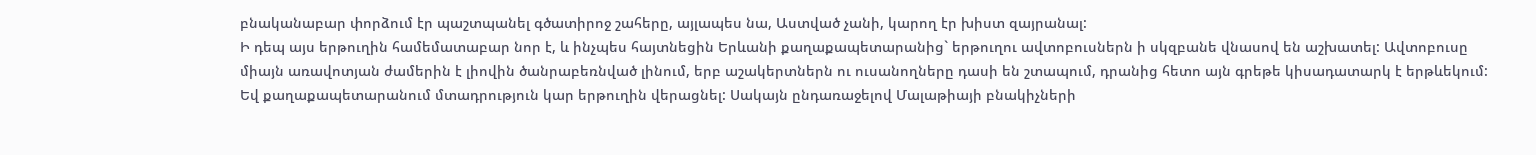բնականաբար փորձում էր պաշտպանել գծատիրոջ շահերը, այլապես նա, Աստված չանի, կարող էր խիստ զայրանալ:
Ի դեպ այս երթուղին համեմատաբար նոր է, և ինչպես հայտնեցին Երևանի քաղաքապետարանից` երթուղու ավտոբուսներն ի սկզբանե վնասով են աշխատել: Ավտոբուսը միայն առավոտյան ժամերին է լիովին ծանրաբեռնված լինում, երբ աշակերտներն ու ուսանողները դասի են շտապում, դրանից հետո այն գրեթե կիսադատարկ է երթևեկում: Եվ քաղաքապետարանում մտադրություն կար երթուղին վերացնել: Սակայն ընդառաջելով Մալաթիայի բնակիչների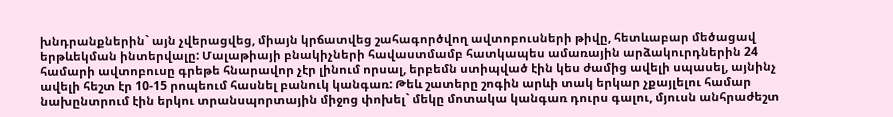խնդրանքներին` այն չվերացվեց, միայն կրճատվեց շահագործվող ավտոբուսների թիվը, հետևաբար մեծացավ երթևեկման ինտերվալը: Մալաթիայի բնակիչների հավաստմամբ հատկապես ամառային արձակուրդներին 24 համարի ավտոբուսը գրեթե հնարավոր չէր լինում որսալ, երբեմն ստիպված էին կես ժամից ավելի սպասել, այնինչ ավելի հեշտ էր 10-15 րոպեում հասնել բանուկ կանգառ: Թեև շատերը շոգին արևի տակ երկար չքայլելու համար նախընտրում էին երկու տրանսպորտային միջոց փոխել` մեկը մոտակա կանգառ դուրս գալու, մյուսն անհրաժեշտ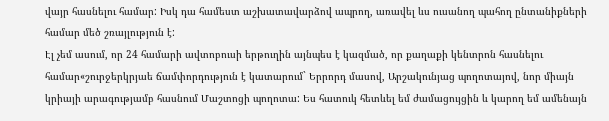վայր հասնելու համար: Իսկ դա համեստ աշխատավարձով ապրող, առավել ևս ուսանող պահող ընտանիքների համար մեծ շռայլություն է:
Էլ չեմ ասում, որ 24 համարի ավտոբուսի երթուղին այնպես է կազմած, որ քաղաքի կենտրոն հասնելու համար«շուրջերկրյաե ճամփորդություն է կատարում` Երրորդ մասով, Արշակունյաց պողոտայով, նոր միայն կրիայի արագությամբ հասնում Մաշտոցի պողոտա: Ես հատուկ հետևել եմ ժամացույցին և կարող եմ ամենայն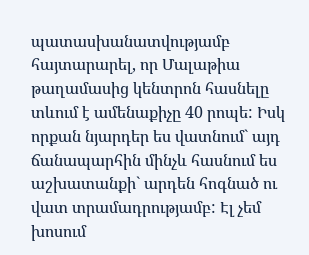պատասխանատվությամբ հայտարարել, որ Մալաթիա թաղամասից կենտրոն հասնելը տևում է ամենաքիչը 40 րոպե: Իսկ որքան նյարդեր ես վատնում` այդ ճանապարհին մինչև հասնում ես աշխատանքի` արդեն հոգնած ու վատ տրամադրությամբ: Էլ չեմ խոսում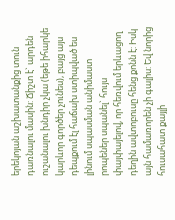երեկոյան աշխատանքից տուն դառնալու մասին: Ճիշտ է` արդեն ուշանալու խնդիր չկա (եթե իհարկե կարևոր գործեր չունես), բայց այս դեպքում էլ հաճախ ստիպված ես լինում սպասման անիմաստ րոպեներ սպանել` հույս փայփայելով, որ հեռվում երևացող դեղին ավտոբուսը հենց քոնն է: Իսկ այն համառորեն չի գալիս: Եվ նորից հուսահատ քայլի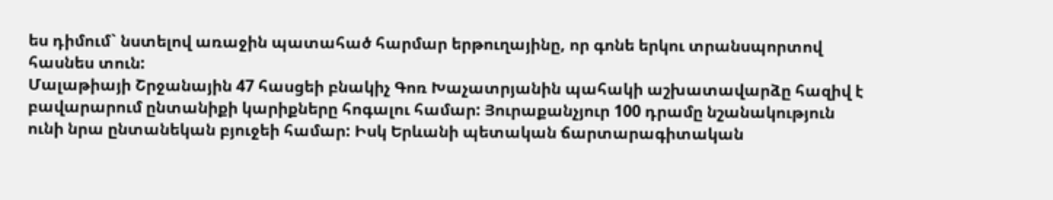ես դիմում` նստելով առաջին պատահած հարմար երթուղայինը, որ գոնե երկու տրանսպորտով հասնես տուն:
Մալաթիայի Շրջանային 47 հասցեի բնակիչ Գոռ Խաչատրյանին պահակի աշխատավարձը հազիվ է բավարարում ընտանիքի կարիքները հոգալու համար: Յուրաքանչյուր 100 դրամը նշանակություն ունի նրա ընտանեկան բյուջեի համար: Իսկ Երևանի պետական ճարտարագիտական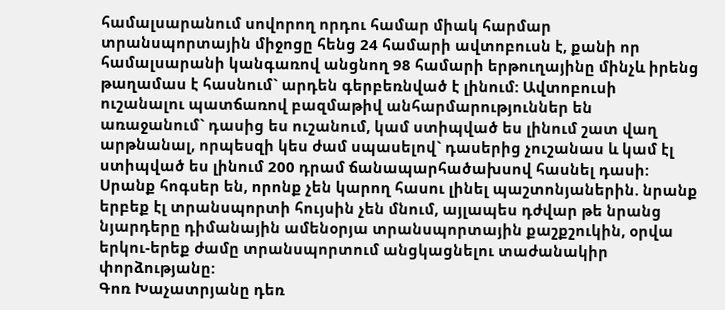համալսարանում սովորող որդու համար միակ հարմար տրանսպորտային միջոցը հենց 24 համարի ավտոբուսն է, քանի որ համալսարանի կանգառով անցնող 98 համարի երթուղայինը մինչև իրենց թաղամաս է հասնում` արդեն գերբեռնված է լինում: Ավտոբուսի ուշանալու պատճառով բազմաթիվ անհարմարություններ են առաջանում` դասից ես ուշանում, կամ ստիպված ես լինում շատ վաղ արթնանալ, որպեսզի կես ժամ սպասելով` դասերից չուշանաս և կամ էլ ստիպված ես լինում 200 դրամ ճանապարհածախսով հասնել դասի:
Սրանք հոգսեր են, որոնք չեն կարող հասու լինել պաշտոնյաներին. նրանք երբեք էլ տրանսպորտի հույսին չեն մնում, այլապես դժվար թե նրանց նյարդերը դիմանային ամենօրյա տրանսպորտային քաշքշուկին, օրվա երկու-երեք ժամը տրանսպորտում անցկացնելու տաժանակիր փորձությանը:
Գոռ Խաչատրյանը դեռ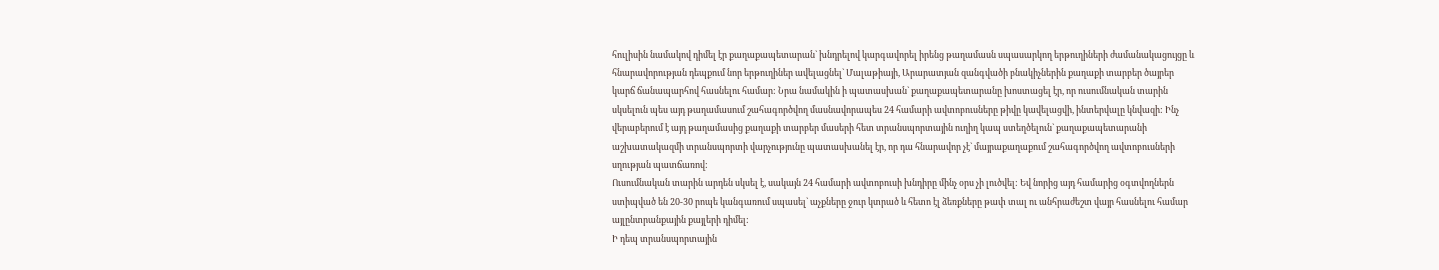հուլիսին նամակով դիմել էր քաղաքապետարան` խնդրելով կարգավորել իրենց թաղամասն սպասարկող երթուղիների ժամանակացույցը և հնարավորության դեպքում նոր երթուղիներ ավելացնել` Մալաթիայի, Արարատյան զանգվածի բնակիչներին քաղաքի տարբեր ծայրեր կարճ ճանապարհով հասնելու համար: Նրա նամակին ի պատասխան` քաղաքապետարանը խոստացել էր, որ ուսումնական տարին սկսելուն պես այդ թաղամասում շահագործվող մասնավորապես 24 համարի ավտոբուսները թիվը կավելացվի, ինտերվալը կնվազի: Ինչ վերաբերում է այդ թաղամասից քաղաքի տարբեր մասերի հետ տրանսպորտային ուղիղ կապ ստեղծելուն` քաղաքապետարանի աշխատակազմի տրանսպորտի վարչությունը պատասխանել էր, որ դա հնարավոր չէ` մայրաքաղաքում շահագործվող ավտոբուսների սղության պատճառով:
Ուսումնական տարին արդեն սկսել է, սակայն 24 համարի ավտոբուսի խնդիրը մինչ օրս չի լուծվել: Եվ նորից այդ համարից օգտվողներն ստիպված են 20-30 րոպե կանգառում սպասել` աչքները ջուր կտրած և հետո էլ ձեռքները թափ տալ ու անհրաժեշտ վայր հասնելու համար այլընտրանքային քայլերի դիմել:
Ի դեպ տրանսպորտային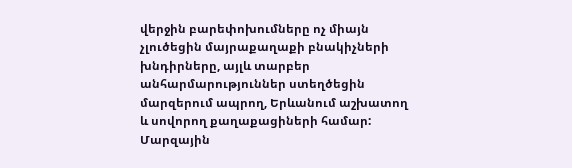վերջին բարեփոխումները ոչ միայն չլուծեցին մայրաքաղաքի բնակիչների խնդիրները, այլև տարբեր անհարմարություններ ստեղծեցին մարզերում ապրող, Երևանում աշխատող և սովորող քաղաքացիների համար: Մարզային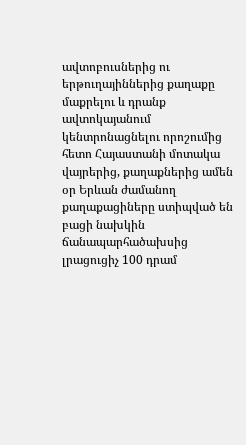ավտոբուսներից ու երթուղայիններից քաղաքը մաքրելու և դրանք ավտոկայանում կենտրոնացնելու որոշումից հետո Հայաստանի մոտակա վայրերից, քաղաքներից ամեն օր Երևան ժամանող քաղաքացիները ստիպված են բացի նախկին ճանապարհածախսից լրացուցիչ 100 դրամ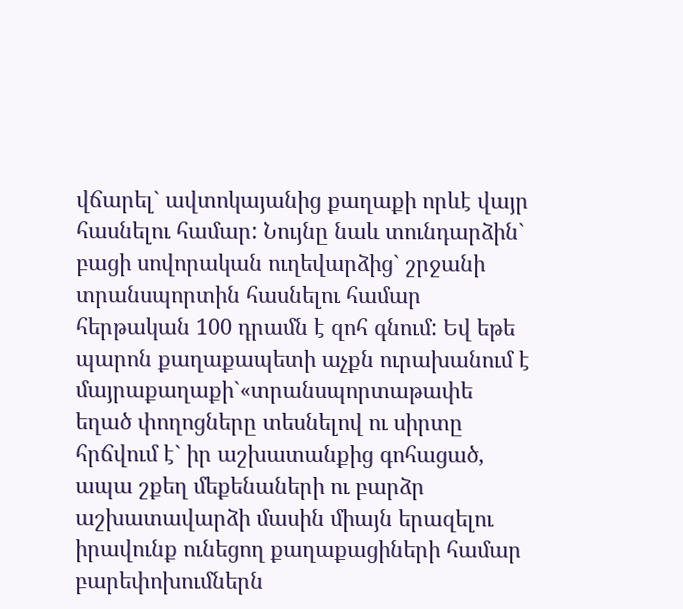վճարել` ավտոկայանից քաղաքի որևէ վայր հասնելու համար: Նույնը նաև տունդարձին` բացի սովորական ուղեվարձից` շրջանի տրանսպորտին հասնելու համար հերթական 100 դրամն է զոհ գնում: Եվ եթե պարոն քաղաքապետի աչքն ուրախանում է մայրաքաղաքի`«տրանսպորտաթափե եղած փողոցները տեսնելով ու սիրտը հրճվում է` իր աշխատանքից գոհացած, ապա շքեղ մեքենաների ու բարձր աշխատավարձի մասին միայն երազելու իրավունք ունեցող քաղաքացիների համար բարեփոխումներն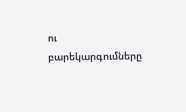ու բարեկարգումները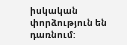իսկական փորձություն են դառնում: